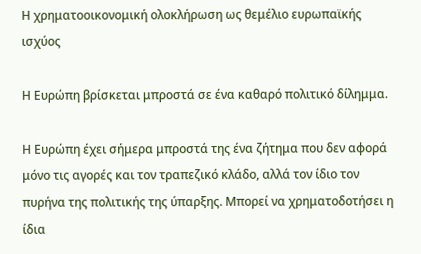Η χρηματοοικονομική ολοκλήρωση ως θεμέλιο ευρωπαϊκής ισχύος

Η Ευρώπη βρίσκεται μπροστά σε ένα καθαρό πολιτικό δίλημμα.

Η Ευρώπη έχει σήμερα μπροστά της ένα ζήτημα που δεν αφορά μόνο τις αγορές και τον τραπεζικό κλάδο, αλλά τον ίδιο τον πυρήνα της πολιτικής της ύπαρξης. Μπορεί να χρηματοδοτήσει η ίδια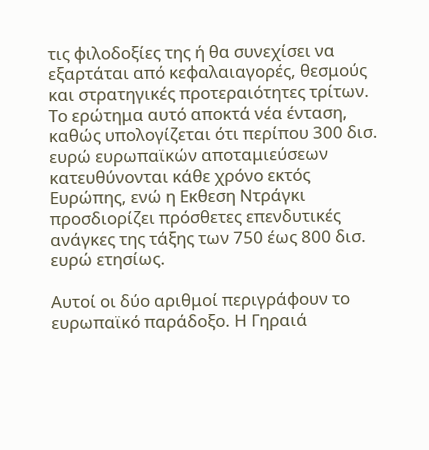τις φιλοδοξίες της ή θα συνεχίσει να εξαρτάται από κεφαλαιαγορές, θεσμούς και στρατηγικές προτεραιότητες τρίτων. Το ερώτημα αυτό αποκτά νέα ένταση, καθώς υπολογίζεται ότι περίπου 300 δισ. ευρώ ευρωπαϊκών αποταμιεύσεων κατευθύνονται κάθε χρόνο εκτός Ευρώπης, ενώ η Εκθεση Ντράγκι προσδιορίζει πρόσθετες επενδυτικές ανάγκες της τάξης των 750 έως 800 δισ. ευρώ ετησίως.

Αυτοί οι δύο αριθμοί περιγράφουν το ευρωπαϊκό παράδοξο. Η Γηραιά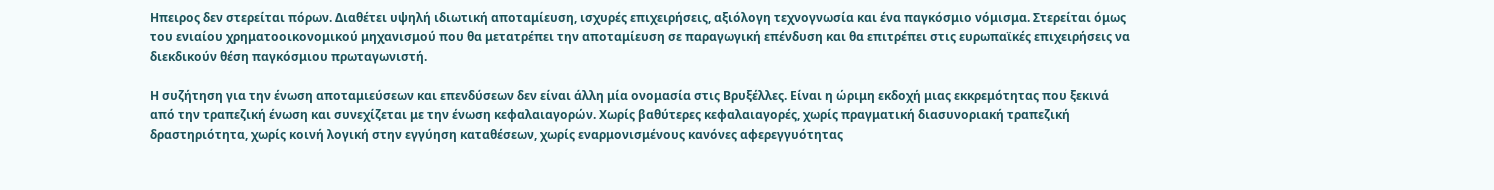Ηπειρος δεν στερείται πόρων. Διαθέτει υψηλή ιδιωτική αποταμίευση, ισχυρές επιχειρήσεις, αξιόλογη τεχνογνωσία και ένα παγκόσμιο νόμισμα. Στερείται όμως του ενιαίου χρηματοοικονομικού μηχανισμού που θα μετατρέπει την αποταμίευση σε παραγωγική επένδυση και θα επιτρέπει στις ευρωπαϊκές επιχειρήσεις να διεκδικούν θέση παγκόσμιου πρωταγωνιστή.

Η συζήτηση για την ένωση αποταμιεύσεων και επενδύσεων δεν είναι άλλη μία ονομασία στις Βρυξέλλες. Είναι η ώριμη εκδοχή μιας εκκρεμότητας που ξεκινά από την τραπεζική ένωση και συνεχίζεται με την ένωση κεφαλαιαγορών. Χωρίς βαθύτερες κεφαλαιαγορές, χωρίς πραγματική διασυνοριακή τραπεζική δραστηριότητα, χωρίς κοινή λογική στην εγγύηση καταθέσεων, χωρίς εναρμονισμένους κανόνες αφερεγγυότητας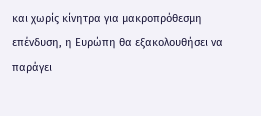και χωρίς κίνητρα για μακροπρόθεσμη επένδυση, η Ευρώπη θα εξακολουθήσει να παράγει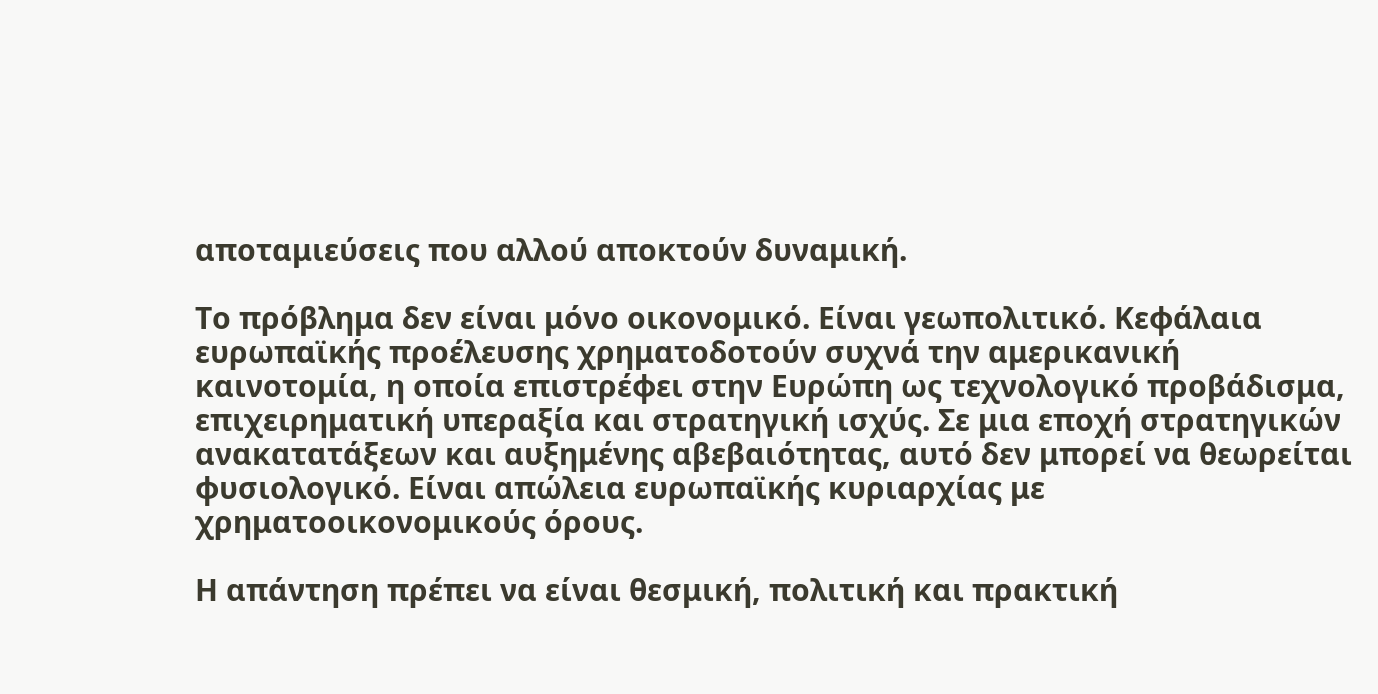αποταμιεύσεις που αλλού αποκτούν δυναμική.

Το πρόβλημα δεν είναι μόνο οικονομικό. Είναι γεωπολιτικό. Κεφάλαια ευρωπαϊκής προέλευσης χρηματοδοτούν συχνά την αμερικανική καινοτομία, η οποία επιστρέφει στην Ευρώπη ως τεχνολογικό προβάδισμα, επιχειρηματική υπεραξία και στρατηγική ισχύς. Σε μια εποχή στρατηγικών ανακατατάξεων και αυξημένης αβεβαιότητας, αυτό δεν μπορεί να θεωρείται φυσιολογικό. Είναι απώλεια ευρωπαϊκής κυριαρχίας με χρηματοοικονομικούς όρους.

Η απάντηση πρέπει να είναι θεσμική, πολιτική και πρακτική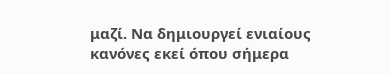μαζί. Να δημιουργεί ενιαίους κανόνες εκεί όπου σήμερα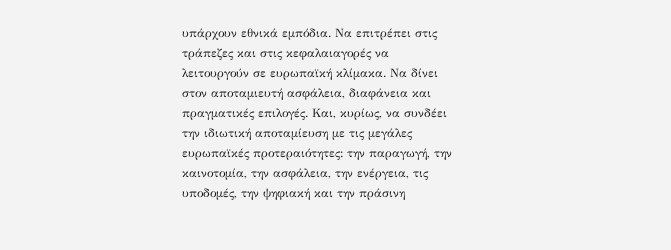υπάρχουν εθνικά εμπόδια. Να επιτρέπει στις τράπεζες και στις κεφαλαιαγορές να λειτουργούν σε ευρωπαϊκή κλίμακα. Να δίνει στον αποταμιευτή ασφάλεια, διαφάνεια και πραγματικές επιλογές. Και, κυρίως, να συνδέει την ιδιωτική αποταμίευση με τις μεγάλες ευρωπαϊκές προτεραιότητες: την παραγωγή, την καινοτομία, την ασφάλεια, την ενέργεια, τις υποδομές, την ψηφιακή και την πράσινη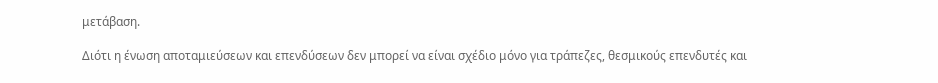μετάβαση.

Διότι η ένωση αποταμιεύσεων και επενδύσεων δεν μπορεί να είναι σχέδιο μόνο για τράπεζες, θεσμικούς επενδυτές και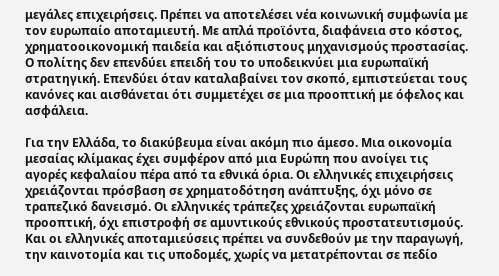μεγάλες επιχειρήσεις. Πρέπει να αποτελέσει νέα κοινωνική συμφωνία με τον ευρωπαίο αποταμιευτή. Με απλά προϊόντα, διαφάνεια στο κόστος, χρηματοοικονομική παιδεία και αξιόπιστους μηχανισμούς προστασίας. Ο πολίτης δεν επενδύει επειδή του το υποδεικνύει μια ευρωπαϊκή στρατηγική. Επενδύει όταν καταλαβαίνει τον σκοπό, εμπιστεύεται τους κανόνες και αισθάνεται ότι συμμετέχει σε μια προοπτική με όφελος και ασφάλεια.

Για την Ελλάδα, το διακύβευμα είναι ακόμη πιο άμεσο. Μια οικονομία μεσαίας κλίμακας έχει συμφέρον από μια Ευρώπη που ανοίγει τις αγορές κεφαλαίου πέρα από τα εθνικά όρια. Οι ελληνικές επιχειρήσεις χρειάζονται πρόσβαση σε χρηματοδότηση ανάπτυξης, όχι μόνο σε τραπεζικό δανεισμό. Οι ελληνικές τράπεζες χρειάζονται ευρωπαϊκή προοπτική, όχι επιστροφή σε αμυντικούς εθνικούς προστατευτισμούς. Και οι ελληνικές αποταμιεύσεις πρέπει να συνδεθούν με την παραγωγή, την καινοτομία και τις υποδομές, χωρίς να μετατρέπονται σε πεδίο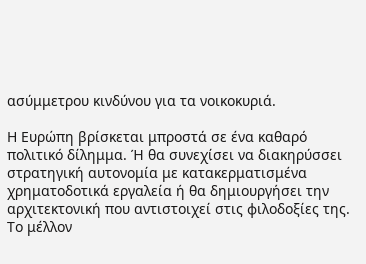ασύμμετρου κινδύνου για τα νοικοκυριά.

Η Ευρώπη βρίσκεται μπροστά σε ένα καθαρό πολιτικό δίλημμα. Ή θα συνεχίσει να διακηρύσσει στρατηγική αυτονομία με κατακερματισμένα χρηματοδοτικά εργαλεία ή θα δημιουργήσει την αρχιτεκτονική που αντιστοιχεί στις φιλοδοξίες της. Το μέλλον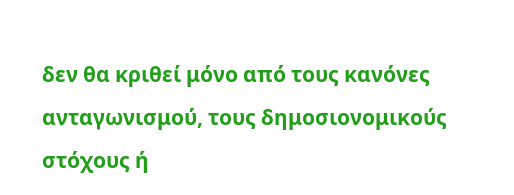δεν θα κριθεί μόνο από τους κανόνες ανταγωνισμού, τους δημοσιονομικούς στόχους ή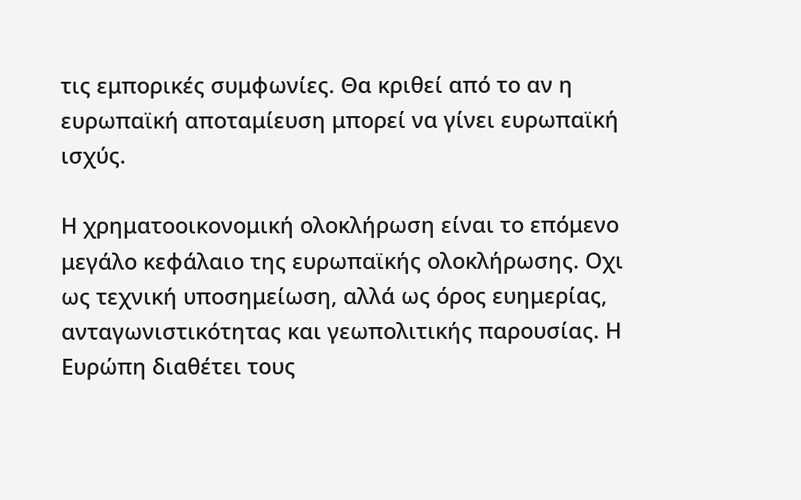τις εμπορικές συμφωνίες. Θα κριθεί από το αν η ευρωπαϊκή αποταμίευση μπορεί να γίνει ευρωπαϊκή ισχύς.

Η χρηματοοικονομική ολοκλήρωση είναι το επόμενο μεγάλο κεφάλαιο της ευρωπαϊκής ολοκλήρωσης. Οχι ως τεχνική υποσημείωση, αλλά ως όρος ευημερίας, ανταγωνιστικότητας και γεωπολιτικής παρουσίας. Η Ευρώπη διαθέτει τους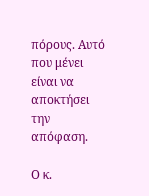πόρους. Αυτό που μένει είναι να αποκτήσει την απόφαση.

Ο κ.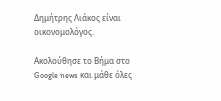Δημήτρης Λιάκος είναι οικονομολόγος.

Ακολούθησε το Βήμα στο Google news και μάθε όλες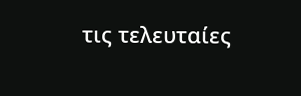τις τελευταίες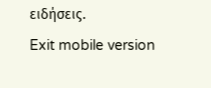ειδήσεις.
Exit mobile version